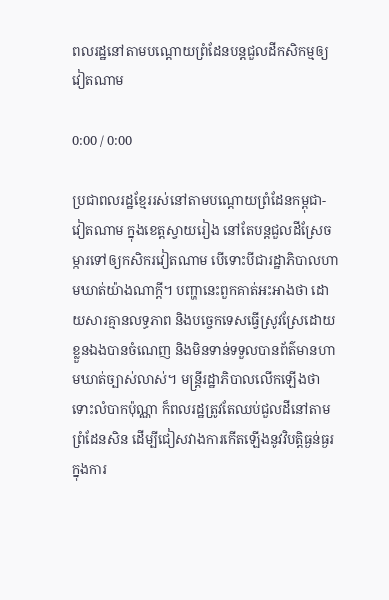ពលរដ្ឋនៅតាមបណ្ដោយព្រំដែនបន្តជួលដីកសិកម្មឲ្យវៀតណាម

0:00 / 0:00

ប្រជាពលរដ្ឋខ្មែររស់នៅតាមបណ្ដោយព្រំដែនកម្ពុជា-វៀតណាម ក្នុងខេត្តស្វាយរៀង នៅតែបន្តជួលដីស្រែចម្ការទៅឲ្យកសិករវៀតណាម បើទោះបីជារដ្ឋាភិបាលហាមឃាត់យ៉ាងណាក្តី។ បញ្ហានេះពួកគាត់អះអាងថា ដោយសារគ្មានលទ្ធភាព និងបច្ចេកទេសធ្វើស្រូវស្រែដោយខ្លួនឯងបានចំណេញ និងមិនទាន់ទទួលបានព័ត៌មានហាមឃាត់ច្បាស់លាស់។ មន្ត្រីរដ្ឋាភិបាលលើកឡើងថា ទោះលំបាកប៉ុណ្ណា ក៏ពលរដ្ឋត្រូវតែឈប់ជួលដីនៅតាមព្រំដែនសិន ដើម្បីជៀសវាងការកើតឡើងនូវវិបត្តិធ្ងន់ធ្ងរក្នុងការ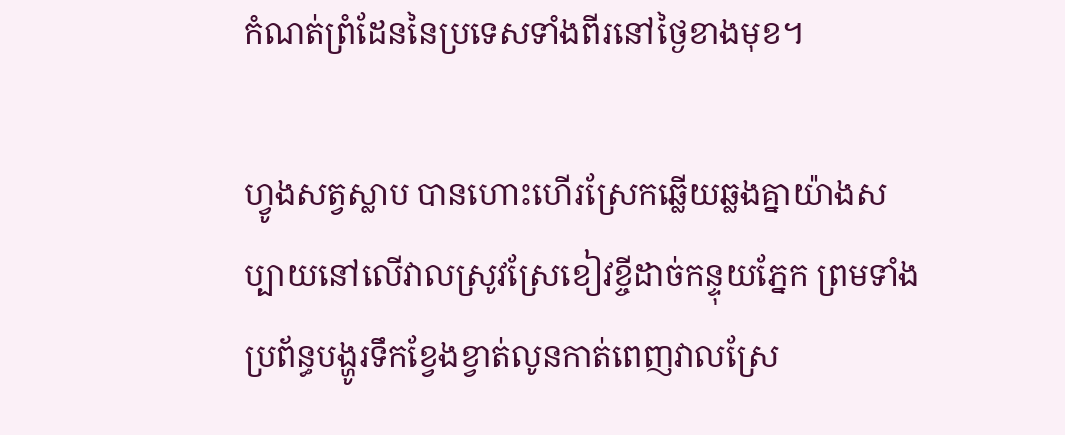កំណត់ព្រំដែននៃប្រទេសទាំងពីរនៅថ្ងៃខាងមុខ។

ហ្វូងសត្វស្លាប បានហោះហើរស្រែកឆ្លើយឆ្លងគ្នាយ៉ាងសប្បាយនៅលើវាលស្រូវស្រែខៀវខ្ចីដាច់កន្ទុយភ្នែក ព្រមទាំងប្រព័ន្ធបង្ហូរទឹកខ្វែងខ្វាត់លូនកាត់ពេញវាលស្រែ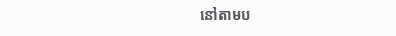នៅតាមប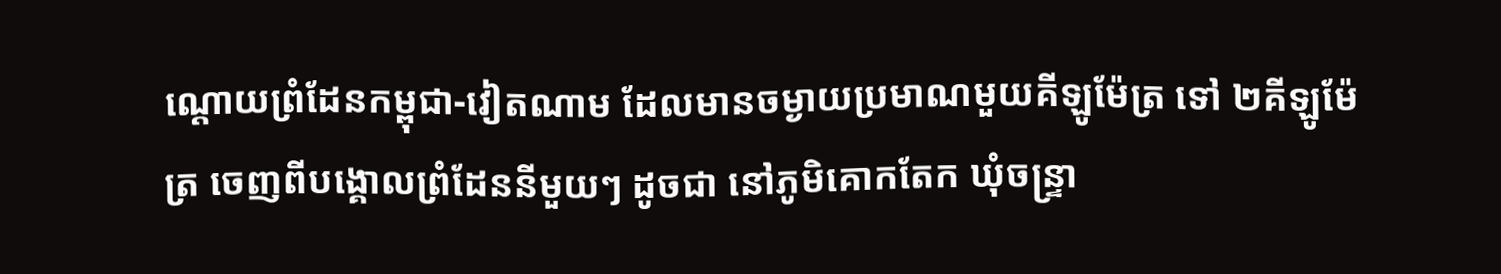ណ្ដោយព្រំដែនកម្ពុជា-វៀតណាម ដែលមានចម្ងាយប្រមាណមួយគីឡូម៉ែត្រ ទៅ ២គីឡូម៉ែត្រ ចេញពីបង្គោលព្រំដែននីមួយៗ ដូចជា នៅភូមិគោកតែក ឃុំចន្ទ្រា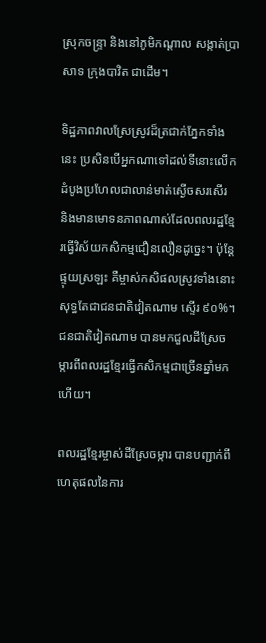ស្រុកចន្ទ្រា និងនៅភូមិកណ្ដាល សង្កាត់ប្រាសាទ ក្រុងបាវិត ជាដើម។

ទិដ្ឋភាពវាលស្រែស្រូវដ៏ត្រជាក់ភ្នែកទាំងនេះ ប្រសិនបើអ្នកណាទៅដល់ទីនោះលើកដំបូងប្រហែលជាលាន់មាត់ស្ងើចសរសើរ និងមានមោទនភាពណាស់ដែលពលរដ្ឋខ្មែរធ្វើវិស័យកសិកម្មជឿនលឿនដូច្នេះ។ ប៉ុន្តែផ្ទុយស្រឡះ គឺម្ចាស់កសិផលស្រូវទាំងនោះ សុទ្ធតែជាជនជាតិវៀតណាម ស្ទើរ ៩០%។ ជនជាតិវៀតណាម បានមកជួលដីស្រែចម្ការពីពលរដ្ឋខ្មែរធ្វើកសិកម្មជាច្រើនឆ្នាំមកហើយ។

ពលរដ្ឋខ្មែរម្ចាស់ដីស្រែចម្ការ បានបញ្ជាក់ពីហេតុផលនៃការ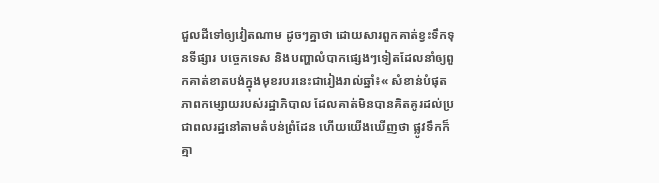ជួលដីទៅឲ្យវៀតណាម ដូចៗគ្នាថា ដោយសារពួកគាត់ខ្វះទឹកទុនទីផ្សារ បច្ចេកទេស និងបញ្ហាលំបាកផ្សេងៗទៀតដែលនាំឲ្យពួកគាត់ខាតបង់ក្នុងមុខរបរនេះជារៀងរាល់ឆ្នាំ៖« សំខាន់បំផុតភាពកម្សោយរបស់រដ្ឋាភិបាល ដែលគាត់មិនបានគិតគូរដល់ប្រជាពលរដ្ឋនៅតាមតំបន់ព្រំដែន ហើយយើងឃើញថា ផ្លូវទឹកក៏គ្មា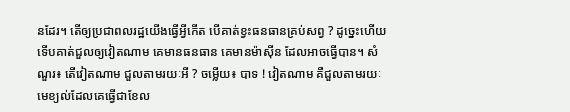នដែរ។ តើឲ្យប្រជាពលរដ្ឋយើងធ្វើអ្វីកើត បើគាត់ខ្វះធនធានគ្រប់សព្វ ? ដូច្នេះហើយទើបគាត់ជួលឲ្យវៀតណាម គេមានធនធាន គេមានម៉ាស៊ីន ដែលអាចធ្វើបាន។ សំណួរ៖ តើវៀតណាម ជួលតាមរយៈអី ? ចម្លើយ៖ បាទ ! វៀតណាម គឺជួលតាមរយៈមេខ្យល់ដែលគេធ្វើជាខែល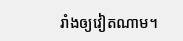រាំងឲ្យវៀតណាម។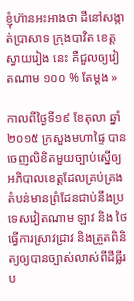ខ្ញុំហ៊ានអះអាងថា ដីនៅសង្កាត់ប្រាសាទ ក្រុងបាវិត ខេត្តស្វាយរៀង នេះ គឺជួលឲ្យវៀតណាម ១០០ % តែម្តង »

កាលពីថ្ងៃទី១៩ ខែតុលា ឆ្នាំ២០១៥ ក្រសួងមហាផ្ទៃ បានចេញលិខិតមួយច្បាប់ស្នើឲ្យអភិបាលខេត្តដែលគ្រប់គ្រងតំបន់មានព្រំដែនជាប់នឹងប្រទេសវៀតណាម ឡាវ និង ថៃ ធ្វើការស្រាវជ្រាវ និងត្រួតពិនិត្យឲ្យបានច្បាស់លាស់ពីដីធ្លីរប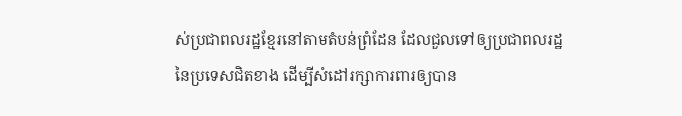ស់ប្រជាពលរដ្ឋខ្មែរនៅតាមតំបន់ព្រំដែន ដែលជួលទៅឲ្យប្រជាពលរដ្ឋនៃប្រទេសជិតខាង ដើម្បីសំដៅរក្សាការពារឲ្យបាន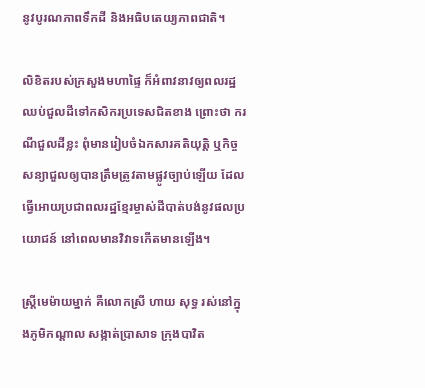នូវបូរណភាពទឹកដី និងអធិបតេយ្យភាពជាតិ។

លិខិតរបស់ក្រសួងមហាផ្ទៃ ក៏អំពាវនាវឲ្យពលរដ្ឋឈប់ជួលដីទៅកសិករប្រទេសជិតខាង ព្រោះថា ករណីជួលដីខ្លះ ពុំមានរៀបចំឯកសារគតិយុត្តិ ឬកិច្ចសន្យាជួលឲ្យបានត្រឹមត្រូវតាមផ្លូវច្បាប់ឡើយ ដែលធ្វើអោយប្រជាពលរដ្ឋខ្មែរម្ចាស់ដីបាត់បង់នូវផលប្រយោជន៍ នៅពេលមានវិវាទកើតមានឡើង។

ស្ត្រីមេម៉ាយម្នាក់ គឺលោកស្រី ហាយ សុទ្ធ រស់នៅក្នុងភូមិកណ្ដាល សង្កាត់ប្រាសាទ ក្រុងបាវិត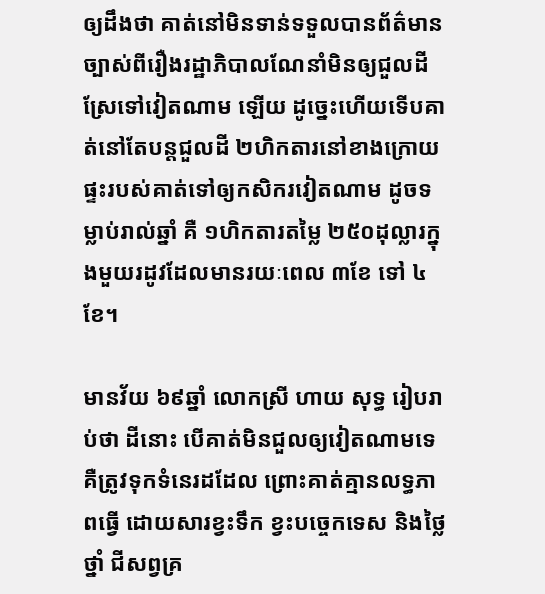ឲ្យដឹងថា គាត់នៅមិនទាន់ទទួលបានព័ត៌មានច្បាស់ពីរឿងរដ្ឋាភិបាលណែនាំមិនឲ្យជួលដីស្រែទៅវៀតណាម ឡើយ ដូច្នេះហើយទើបគាត់នៅតែបន្តជួលដី ២ហិកតារនៅខាងក្រោយផ្ទះរបស់គាត់ទៅឲ្យកសិករវៀតណាម ដូចទម្លាប់រាល់ឆ្នាំ គឺ ១ហិកតារតម្លៃ ២៥០ដុល្លារក្នុងមួយរដូវដែលមានរយៈពេល ៣ខែ ទៅ ៤ខែ។

មានវ័យ ៦៩ឆ្នាំ លោកស្រី ហាយ សុទ្ធ រៀបរាប់ថា ដីនោះ បើគាត់មិនជួលឲ្យវៀតណាមទេ គឺត្រូវទុកទំនេរដដែល ព្រោះគាត់គ្មានលទ្ធភាពធ្វើ ដោយសារខ្វះទឹក ខ្វះបច្ចេកទេស និងថ្លៃថ្នាំ ជីសព្វគ្រ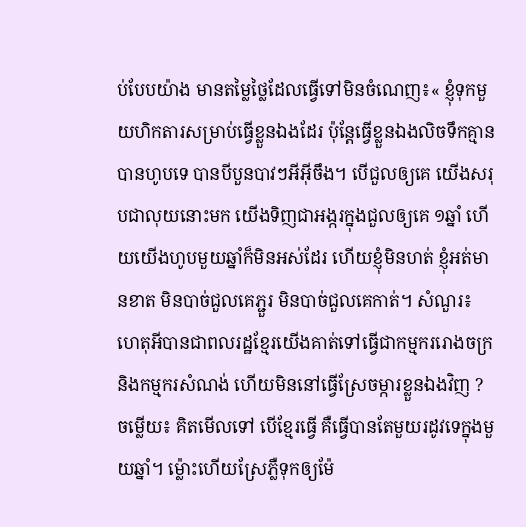ប់បែបយ៉ាង មានតម្លៃថ្លៃដែលធ្វើទៅមិនចំណេញ៖« ខ្ញុំទុកមួយហិកតារសម្រាប់ធ្វើខ្លួនឯងដែរ ប៉ុន្តែធ្វើខ្លួនឯងលិចទឹកគ្មានបានហូបទេ បានបីបួនបាវៗអីអ៊ីចឹង។ បើជួលឲ្យគេ យើងសរុបជាលុយនោះមក យើងទិញជាអង្ករក្នុងជួលឲ្យគេ ១ឆ្នាំ ហើយយើងហូបមួយឆ្នាំក៏មិនអស់ដែរ ហើយខ្ញុំមិនហត់ ខ្ញុំអត់មានខាត មិនបាច់ជួលគេភ្ជួរ មិនបាច់ជួលគេកាត់។ សំណួរ៖ ហេតុអីបានជាពលរដ្ឋខ្មែរយើងគាត់ទៅធ្វើជាកម្មកររោងចក្រ និងកម្មករសំណង់ ហើយមិននៅធ្វើស្រែចម្ការខ្លួនឯងវិញ ? ចម្លើយ៖ គិតមើលទៅ បើខ្មែរធ្វើ គឺធ្វើបានតែមួយរដូវទេក្នុងមួយឆ្នាំ។ ម្ល៉ោះហើយស្រែភ្លឺទុកឲ្យម៉ែ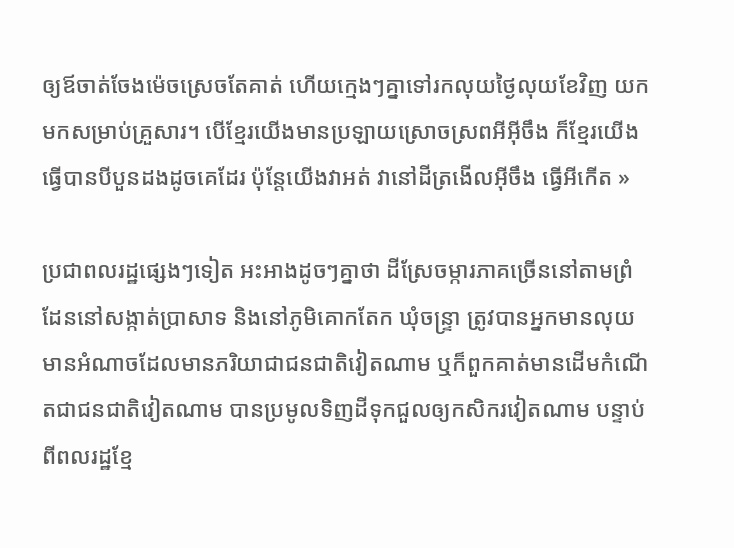ឲ្យឪចាត់ចែងម៉េចស្រេចតែគាត់ ហើយក្មេងៗគ្នាទៅរកលុយថ្ងៃលុយខែវិញ យកមកសម្រាប់គ្រួសារ។ បើខ្មែរយើងមានប្រឡាយស្រោចស្រពអីអ៊ីចឹង ក៏ខ្មែរយើងធ្វើបានបីបួនដងដូចគេដែរ ប៉ុន្តែយើងវាអត់ វានៅដីត្រងើលអ៊ីចឹង ធ្វើអីកើត »

ប្រជាពលរដ្ឋផ្សេងៗទៀត អះអាងដូចៗគ្នាថា ដីស្រែចម្ការភាគច្រើននៅតាមព្រំដែននៅសង្កាត់ប្រាសាទ និងនៅភូមិគោកតែក ឃុំចន្ទ្រា ត្រូវបានអ្នកមានលុយមានអំណាចដែលមានភរិយាជាជនជាតិវៀតណាម ឬក៏ពួកគាត់មានដើមកំណើតជាជនជាតិវៀតណាម បានប្រមូលទិញដីទុកជួលឲ្យកសិករវៀតណាម បន្ទាប់ពីពលរដ្ឋខ្មែ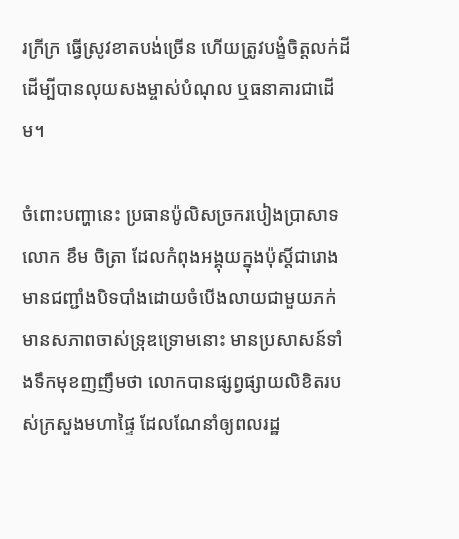រក្រីក្រ ធ្វើស្រូវខាតបង់ច្រើន ហើយត្រូវបង្ខំចិត្តលក់ដីដើម្បីបានលុយសងម្ចាស់បំណុល ឬធនាគារជាដើម។

ចំពោះបញ្ហានេះ ប្រធានប៉ូលិសច្រករបៀងប្រាសាទ លោក ខឹម ចិត្រា ដែលកំពុងអង្គុយក្នុងប៉ុស្តិ៍ជារោងមានជញ្ជាំងបិទបាំងដោយចំបើងលាយជាមួយភក់មានសភាពចាស់ទ្រុឌទ្រោមនោះ មានប្រសាសន៍ទាំងទឹកមុខញញឹមថា លោកបានផ្សព្វផ្សាយលិខិតរបស់ក្រសួងមហាផ្ទៃ ដែលណែនាំឲ្យពលរដ្ឋ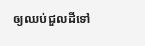ឲ្យឈប់ជួលដីទៅ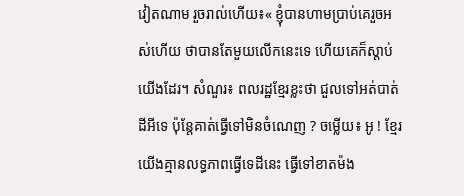វៀតណាម រួចរាល់ហើយ៖« ខ្ញុំបានហាមប្រាប់គេរួចអស់ហើយ ថាបានតែមួយលើកនេះទេ ហើយគេក៏ស្តាប់យើងដែរ។ សំណួរ៖ ពលរដ្ឋខ្មែរខ្លះថា ជួលទៅអត់បាត់ដីអីទេ ប៉ុន្តែគាត់ធ្វើទៅមិនចំណេញ ? ចម្លើយ៖ អូ ! ខ្មែរយើងគ្មានលទ្ធភាពធ្វើទេដីនេះ ធ្វើទៅខាតម៉ង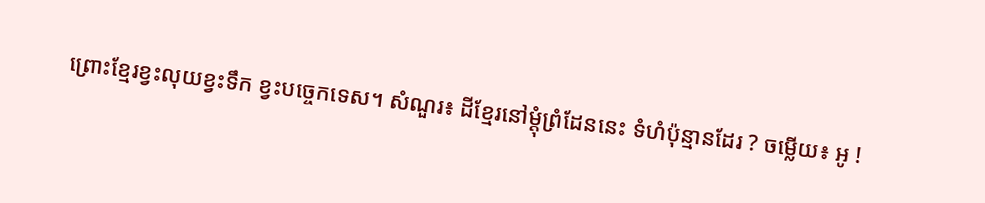ព្រោះខ្មែរខ្វះលុយខ្វះទឹក ខ្វះបច្ចេកទេស។ សំណួរ៖ ដីខ្មែរនៅម្តុំព្រំដែននេះ ទំហំប៉ុន្មានដែរ ? ចម្លើយ៖ អូ !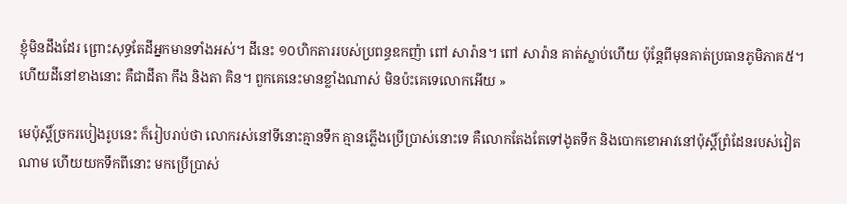ខ្ញុំមិនដឹងដែរ ព្រោះសុទ្ធតែដីអ្នកមានទាំងអស់។ ដីនេះ ១០ហិកតាររបស់ប្រពន្ធឧកញ៉ា ពៅ សារ៉ាន។ ពៅ សារ៉ាន គាត់ស្លាប់ហើយ ប៉ុន្តែពីមុនគាត់ប្រធានភូមិភាគ៥។ ហើយដីនៅខាងនោះ គឺជាដីតា កឹង និងតា គិន។ ពួកគេនេះមានខ្លាំងណាស់ មិនប៉ះគេទេលោកអើយ »

មេប៉ុស្តិ៍ច្រករបៀងរូបនេះ ក៏រៀបរាប់ថា លោករស់នៅទីនោះគ្មានទឹក គ្មានភ្លើងប្រើប្រាស់នោះទេ គឺលោកតែងតែទៅងូតទឹក និងបោកខោអាវនៅប៉ុស្តិ៍ព្រំដែនរបស់វៀតណាម ហើយយកទឹកពីនោះ មកប្រើប្រាស់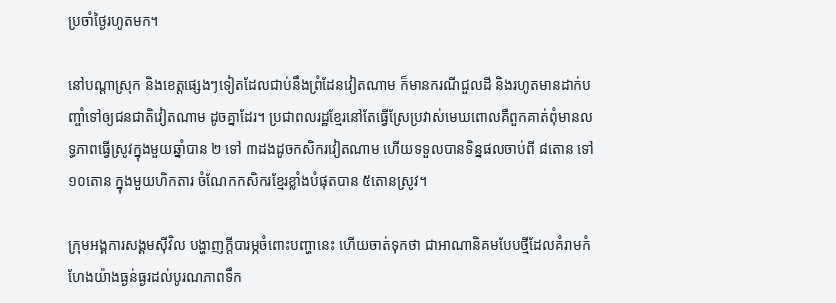ប្រចាំថ្ងៃរហូតមក។

នៅបណ្ដាស្រុក និងខេត្តផ្សេងៗទៀតដែលជាប់នឹងព្រំដែនវៀតណាម ក៏មានករណីជួលដី និងរហូតមានដាក់បញ្ចាំទៅឲ្យជនជាតិវៀតណាម ដូចគ្នាដែរ។ ប្រជាពលរដ្ឋខ្មែរនៅតែធ្វើស្រែប្រវាស់មេឃពោលគឺពួកគាត់ពុំមានលទ្ធភាពធ្វើស្រូវក្នុងមួយឆ្នាំបាន ២ ទៅ ៣ដងដូចកសិករវៀតណាម ហើយទទួលបានទិន្នផលចាប់ពី ៨តោន ទៅ ១០តោន ក្នុងមួយហិកតារ ចំណែកកសិករខ្មែរខ្លាំងបំផុតបាន ៥តោនស្រូវ។

ក្រុមអង្គការសង្គមស៊ីវិល បង្ហាញក្តីបារម្ភចំពោះបញ្ហានេះ ហើយចាត់ទុកថា ជាអាណានិគមបែបថ្មីដែលគំរាមកំហែងយ៉ាងធ្ងន់ធ្ងរដល់បូរណភាពទឹក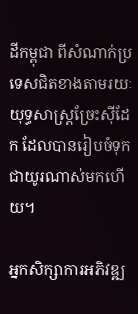ដីកម្ពុជា ពីសំណាក់ប្រទេសជិតខាងតាមរយៈយុទ្ធសាស្ត្រច្រែះស៊ីដែក ដែលបានរៀបចំទុកជាយូរណាស់មកហើយ។

អ្នកសិក្សាការអភិវឌ្ឍ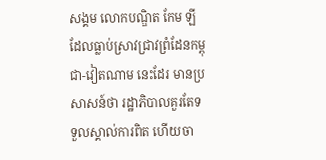សង្គម លោកបណ្ឌិត កែម ឡី ដែលធ្លាប់ស្រាវជ្រាវព្រំដែនកម្ពុជា-វៀតណាម នេះដែរ មានប្រសាសន៍ថា រដ្ឋាភិបាលគួរតែទទួលស្គាល់ការពិត ហើយចា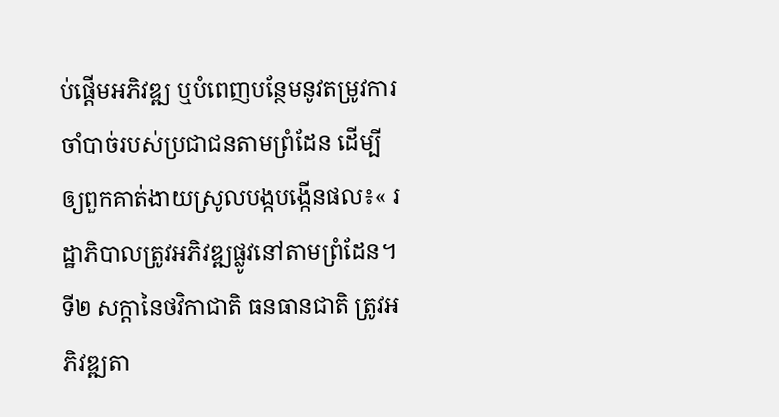ប់ផ្ដើមអភិវឌ្ឍ ឬបំពេញបន្ថែមនូវតម្រូវការចាំបាច់របស់ប្រជាជនតាមព្រំដែន ដើម្បីឲ្យពួកគាត់ងាយស្រូលបង្កបង្កើនផល៖« រដ្ឋាភិបាលត្រូវអភិវឌ្ឍផ្លូវនៅតាមព្រំដែន។ ទី២ សក្តានៃថវិកាជាតិ ធនធានជាតិ ត្រូវអភិវឌ្ឍតា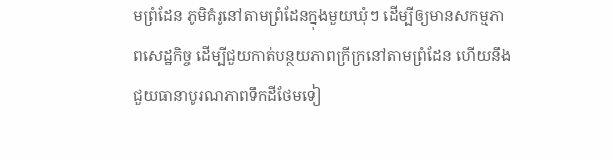មព្រំដែន ភូមិគំរូនៅតាមព្រំដែនក្នុងមួយឃុំៗ ដើម្បីឲ្យមានសកម្មភាពសេដ្ឋកិច្ច ដើម្បីជួយកាត់បន្ថយភាពក្រីក្រនៅតាមព្រំដែន ហើយនឹងជួយធានាបូរណភាពទឹកដីថែមទៀ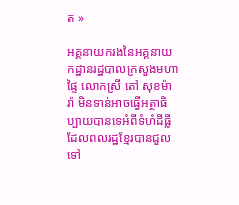ត »

អគ្គនាយករងនៃអគ្គនាយកដ្ឋានរដ្ឋបាលក្រសួងមហាផ្ទៃ លោកស្រី តៅ សុខម៉ារ៉ា មិនទាន់អាចធ្វើអត្ថាធិប្បាយបានទេអំពីទំហំដីធ្លីដែលពលរដ្ឋខ្មែរបានជួលទៅ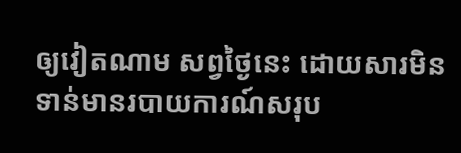ឲ្យវៀតណាម សព្វថ្ងៃនេះ ដោយសារមិនទាន់មានរបាយការណ៍សរុប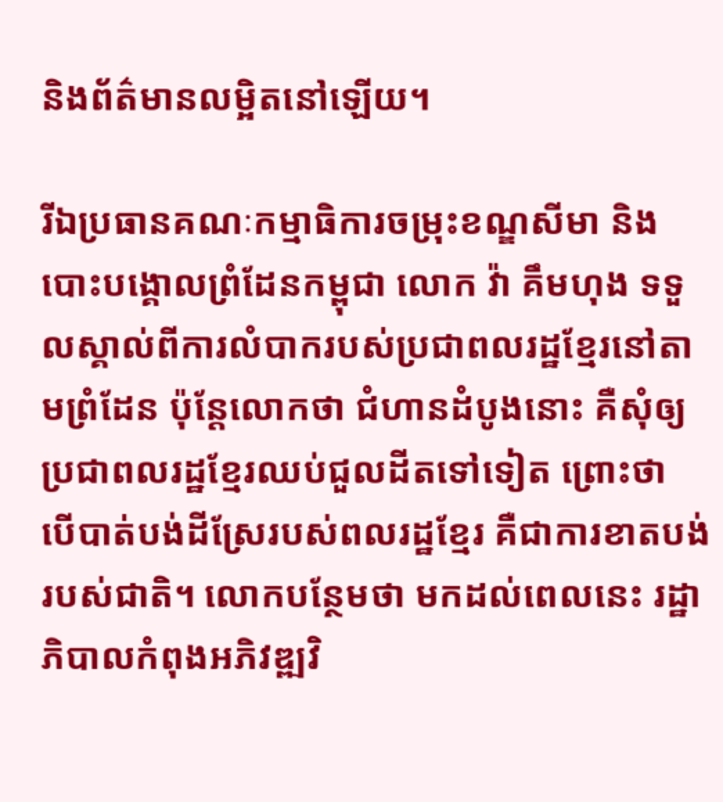និងព័ត៌មានលម្អិតនៅឡើយ។

រីឯប្រធានគណៈកម្មាធិការចម្រុះខណ្ឌសីមា និងបោះបង្គោលព្រំដែនកម្ពុជា លោក វ៉ា គឹមហុង ទទួលស្គាល់ពីការលំបាករបស់ប្រជាពលរដ្ឋខ្មែរនៅតាមព្រំដែន ប៉ុន្តែលោកថា ជំហានដំបូងនោះ គឺសុំឲ្យប្រជាពលរដ្ឋខ្មែរឈប់ជួលដីតទៅទៀត ព្រោះថា បើបាត់បង់ដីស្រែរបស់ពលរដ្ឋខ្មែរ គឺជាការខាតបង់របស់ជាតិ។ លោកបន្ថែមថា មកដល់ពេលនេះ រដ្ឋាភិបាលកំពុងអភិវឌ្ឍវិ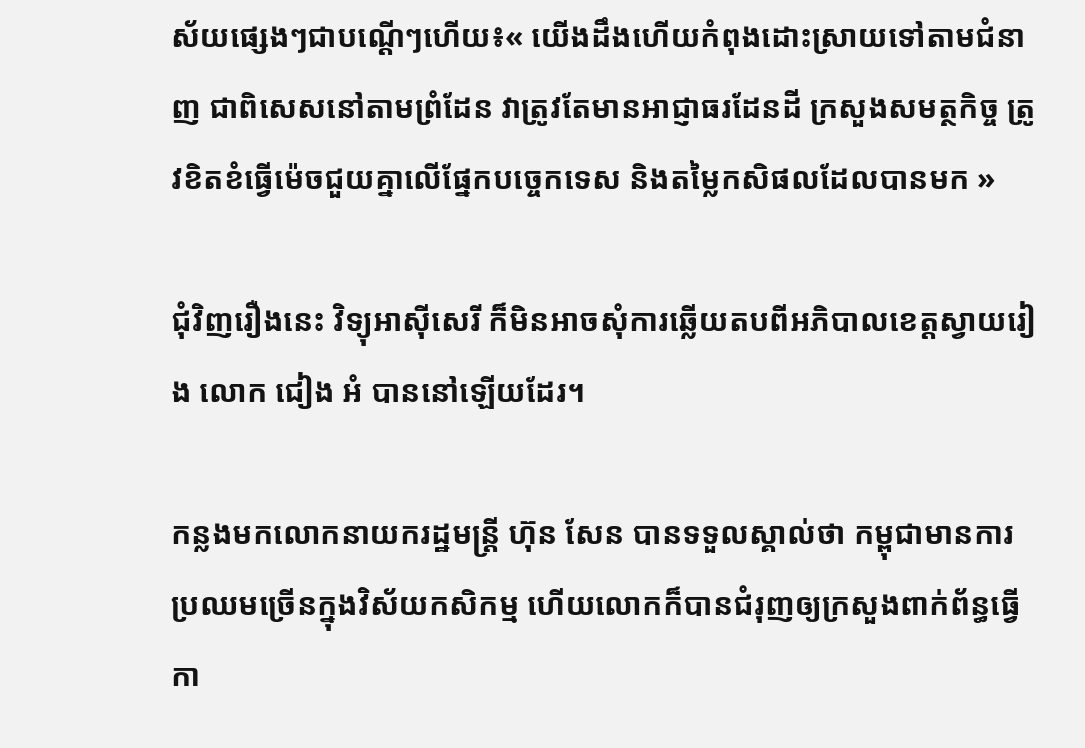ស័យផ្សេងៗជាបណ្តើៗហើយ៖« យើងដឹងហើយកំពុងដោះស្រាយទៅតាមជំនាញ ជាពិសេសនៅតាមព្រំដែន វាត្រូវតែមានអាជ្ញាធរដែនដី ក្រសួងសមត្ថកិច្ច ត្រូវខិតខំធ្វើម៉េចជួយគ្នាលើផ្នែកបច្ចេកទេស និងតម្លៃកសិផលដែលបានមក »

ជុំវិញរឿងនេះ វិទ្យុអាស៊ីសេរី ក៏មិនអាចសុំការឆ្លើយតបពីអភិបាលខេត្តស្វាយរៀង លោក ជៀង អំ បាននៅឡើយដែរ។

កន្លងមកលោកនាយករដ្ឋមន្ត្រី ហ៊ុន សែន បានទទួលស្គាល់ថា កម្ពុជាមានការប្រឈមច្រើនក្នុងវិស័យកសិកម្ម ហើយលោកក៏បានជំរុញឲ្យក្រសួងពាក់ព័ន្ធធ្វើកា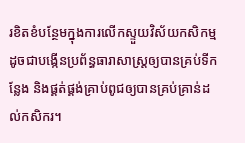រខិតខំបន្ថែមក្នុងការលើកស្ទួយវិស័យកសិកម្ម ដូចជាបង្កើនប្រព័ន្ធធារាសាស្ត្រឲ្យបានគ្រប់ទីកន្លែង និងផ្គត់ផ្គង់គ្រាប់ពូជឲ្យបានគ្រប់គ្រាន់ដល់កសិករ។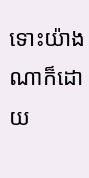ទោះយ៉ាងណាក៏ដោយ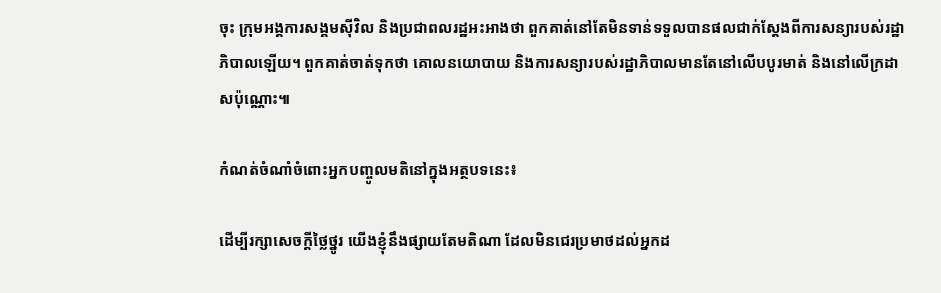ចុះ ក្រុមអង្គការសង្គមស៊ីវិល និងប្រជាពលរដ្ឋអះអាងថា ពួកគាត់នៅតែមិនទាន់ទទួលបានផលជាក់ស្ដែងពីការសន្យារបស់រដ្ឋាភិបាលឡើយ។ ពួកគាត់ចាត់ទុកថា គោលនយោបាយ និងការសន្យារបស់រដ្ឋាភិបាលមានតែនៅលើបបូរមាត់ និងនៅលើក្រដាសប៉ុណ្ណោះ៕

កំណត់ចំណាំចំពោះអ្នកបញ្ចូលមតិនៅក្នុងអត្ថបទនេះ៖

ដើម្បីរក្សាសេចក្ដីថ្លៃថ្នូរ យើងខ្ញុំនឹងផ្សាយតែមតិណា ដែលមិនជេរប្រមាថដល់អ្នកដ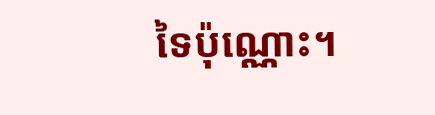ទៃប៉ុណ្ណោះ។